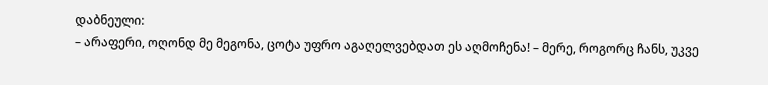დაბნეული:
– არაფერი, ოღონდ მე მეგონა, ცოტა უფრო აგაღელვებდათ ეს აღმოჩენა! – მერე, როგორც ჩანს, უკვე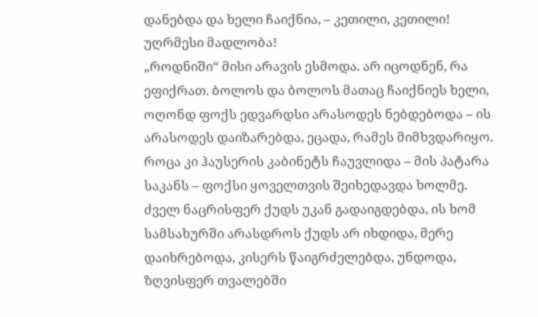დანებდა და ხელი ჩაიქნია, – კეთილი, კეთილი! უღრმესი მადლობა!
„როდნიში“ მისი არავის ესმოდა. არ იცოდნენ, რა ეფიქრათ. ბოლოს და ბოლოს მათაც ჩაიქნიეს ხელი, ოღონდ ფოქს ედვარდსი არასოდეს ნებდებოდა – ის არასოდეს დაიზარებდა, ეცადა, რამეს მიმხვდარიყო. როცა კი ჰაუსერის კაბინეტს ჩაუვლიდა – მის პატარა საკანს – ფოქსი ყოველთვის შეიხედავდა ხოლმე. ძველ ნაცრისფერ ქუდს უკან გადაიგდებდა, ის ხომ სამსახურში არასდროს ქუდს არ იხდიდა, მერე დაიხრებოდა, კისერს წაიგრძელებდა, უნდოდა, ზღვისფერ თვალებში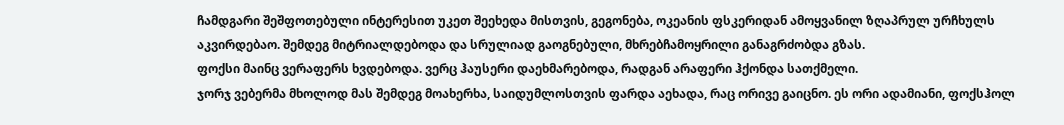ჩამდგარი შეშფოთებული ინტერესით უკეთ შეეხედა მისთვის, გეგონება, ოკეანის ფსკერიდან ამოყვანილ ზღაპრულ ურჩხულს აკვირდებაო. შემდეგ მიტრიალდებოდა და სრულიად გაოგნებული, მხრებჩამოყრილი განაგრძობდა გზას.
ფოქსი მაინც ვერაფერს ხვდებოდა. ვერც ჰაუსერი დაეხმარებოდა, რადგან არაფერი ჰქონდა სათქმელი.
ჯორჯ ვებერმა მხოლოდ მას შემდეგ მოახერხა, საიდუმლოსთვის ფარდა აეხადა, რაც ორივე გაიცნო. ეს ორი ადამიანი, ფოქსჰოლ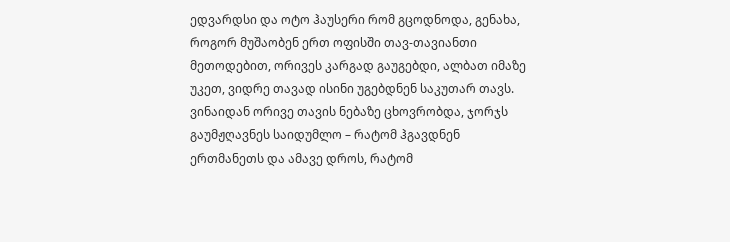ედვარდსი და ოტო ჰაუსერი რომ გცოდნოდა, გენახა, როგორ მუშაობენ ერთ ოფისში თავ-თავიანთი მეთოდებით, ორივეს კარგად გაუგებდი, ალბათ იმაზე უკეთ, ვიდრე თავად ისინი უგებდნენ საკუთარ თავს. ვინაიდან ორივე თავის ნებაზე ცხოვრობდა, ჯორჯს გაუმჟღავნეს საიდუმლო – რატომ ჰგავდნენ ერთმანეთს და ამავე დროს, რატომ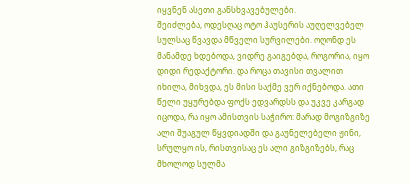იყვნენ ასეთი განსხვავებულები.
შეიძლება, ოდესღაც ოტო ჰაუსერის აუღელვებელ სულსაც წვავდა მწველი სურვილები. ოღონდ ეს მანამდე ხდებოდა, ვიდრე გაიგებდა, როგორია, იყო დიდი რედაქტორი. და როცა თავისი თვალით იხილა, მიხვდა, ეს მისი საქმე ვერ იქნებოდა. ათი წელი უყურებდა ფოქს ედვარდსს და უკვე კარგად იცოდა, რა იყო ამისთვის საჭირო: მარად მოგიზგიზე ალი შუაგულ წყვდიადში და გაუნელებელი ჟინი, სრულყო ის, რისთვისაც ეს ალი გიზგიზებს, რაც მხოლოდ სულმა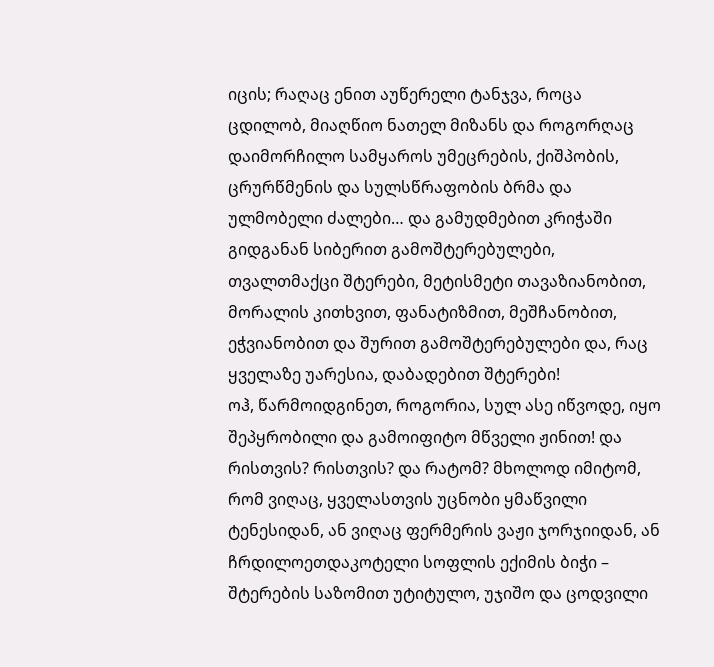იცის; რაღაც ენით აუწერელი ტანჯვა, როცა ცდილობ, მიაღწიო ნათელ მიზანს და როგორღაც დაიმორჩილო სამყაროს უმეცრების, ქიშპობის, ცრურწმენის და სულსწრაფობის ბრმა და ულმობელი ძალები… და გამუდმებით კრიჭაში გიდგანან სიბერით გამოშტერებულები, თვალთმაქცი შტერები, მეტისმეტი თავაზიანობით, მორალის კითხვით, ფანატიზმით, მეშჩანობით, ეჭვიანობით და შურით გამოშტერებულები და, რაც ყველაზე უარესია, დაბადებით შტერები!
ოჰ, წარმოიდგინეთ, როგორია, სულ ასე იწვოდე, იყო შეპყრობილი და გამოიფიტო მწველი ჟინით! და რისთვის? რისთვის? და რატომ? მხოლოდ იმიტომ, რომ ვიღაც, ყველასთვის უცნობი ყმაწვილი ტენესიდან, ან ვიღაც ფერმერის ვაჟი ჯორჯიიდან, ან ჩრდილოეთდაკოტელი სოფლის ექიმის ბიჭი – შტერების საზომით უტიტულო, უჯიშო და ცოდვილი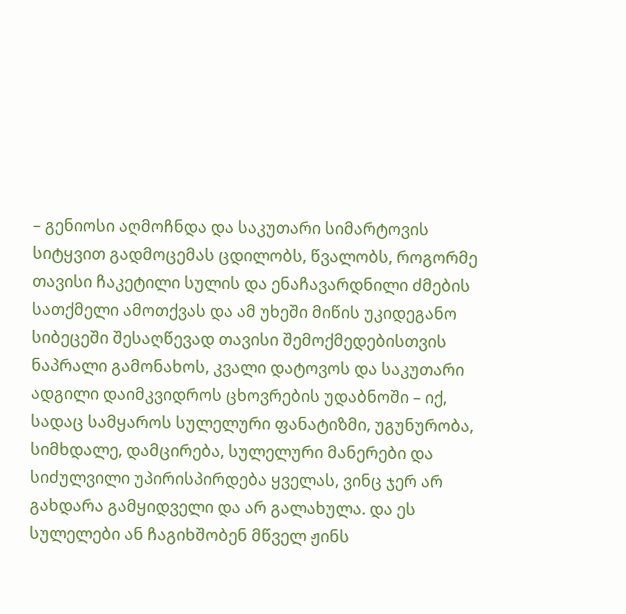– გენიოსი აღმოჩნდა და საკუთარი სიმარტოვის სიტყვით გადმოცემას ცდილობს, წვალობს, როგორმე თავისი ჩაკეტილი სულის და ენაჩავარდნილი ძმების სათქმელი ამოთქვას და ამ უხეში მიწის უკიდეგანო სიბეცეში შესაღწევად თავისი შემოქმედებისთვის ნაპრალი გამონახოს, კვალი დატოვოს და საკუთარი ადგილი დაიმკვიდროს ცხოვრების უდაბნოში – იქ, სადაც სამყაროს სულელური ფანატიზმი, უგუნურობა, სიმხდალე, დამცირება, სულელური მანერები და სიძულვილი უპირისპირდება ყველას, ვინც ჯერ არ გახდარა გამყიდველი და არ გალახულა. და ეს სულელები ან ჩაგიხშობენ მწველ ჟინს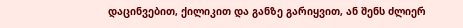დაცინვებით, ქილიკით და განზე გარიყვით, ან შენს ძლიერ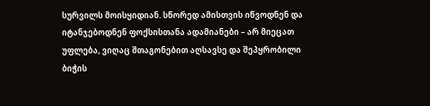სურვილს მოისყიდიან. სწორედ ამისთვის იწვოდნენ და იტანჯებოდნენ ფოქსისთანა ადამიანები – არ მიეცათ უფლება, ვიღაც შთაგონებით აღსავსე და შეპყრობილი ბიჭის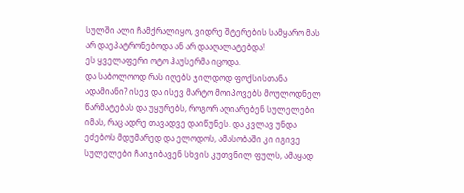სულში ალი ჩამქრალიყო, ვიდრე შტერების სამყარო მას არ დაეპატრონებოდა ან არ დააღალატებდა!
ეს ყველაფერი ოტო ჰაუსერმა იცოდა.
და საბოლოოდ რას იღებს ჯილდოდ ფოქსისთანა ადამიანი? ისევ და ისევ მარტო მოიპოვებს მოულოდნელ წარმატებას და უყურებს, როგორ აღიარებენ სულელები იმას, რაც ადრე თავადვე დაიწუნეს. და კვლავ უნდა ეძებოს მდუმარედ და ელოდოს, ამასობაში კი იგივე სულელები ჩაიჯიბავენ სხვის კუთვნილ ფულს, ამაყად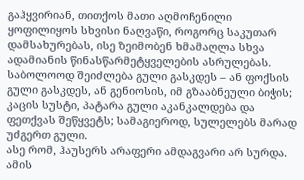გაჰყვირიან, თითქოს მათი აღმოჩენილი ყოფილიყოს სხვისი ნაღვაწი, როგორც საკუთარ დამსახურებას, ისე ზეიმობენ ხმამაღლა სხვა ადამიანის წინასწარმეტყველების ასრულებას. საბოლოოდ შეიძლება გული გასკდეს – ან ფოქსის გული გასკდეს, ან გენიოსის, იმ გზააბნეული ბიჭის; კაცის სუსტი, პატარა გული აკანკალდება და ფეთქვას შეწყვეტს; სამაგიეროდ, სულელებს მარად უძგერთ გული.
ასე რომ, ჰაუსერს არაფერი ამდაგვარი არ სურდა. ამის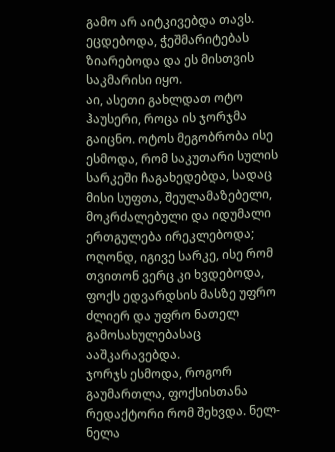გამო არ აიტკივებდა თავს. ეცდებოდა, ჭეშმარიტებას ზიარებოდა და ეს მისთვის საკმარისი იყო.
აი, ასეთი გახლდათ ოტო ჰაუსერი, როცა ის ჯორჯმა გაიცნო. ოტოს მეგობრობა ისე ესმოდა, რომ საკუთარი სულის სარკეში ჩაგახედებდა, სადაც მისი სუფთა, შეულამაზებელი, მოკრძალებული და იდუმალი ერთგულება ირეკლებოდა; ოღონდ, იგივე სარკე, ისე რომ თვითონ ვერც კი ხვდებოდა, ფოქს ედვარდსის მასზე უფრო ძლიერ და უფრო ნათელ გამოსახულებასაც ააშკარავებდა.
ჯორჯს ესმოდა, როგორ გაუმართლა, ფოქსისთანა რედაქტორი რომ შეხვდა. ნელ-ნელა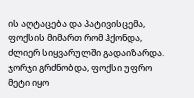ის აღტაცება და პატივისცემა, ფოქსის მიმართ რომ ჰქონდა, ძლიერ სიყვარულში გადაიზარდა. ჯორჯი გრძნობდა, ფოქსი უფრო მეტი იყო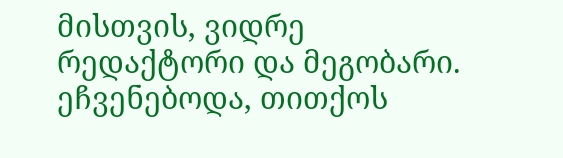მისთვის, ვიდრე რედაქტორი და მეგობარი. ეჩვენებოდა, თითქოს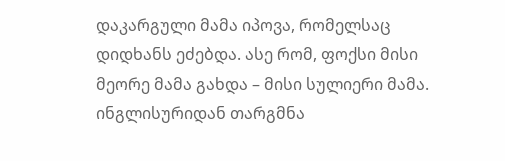დაკარგული მამა იპოვა, რომელსაც დიდხანს ეძებდა. ასე რომ, ფოქსი მისი მეორე მამა გახდა – მისი სულიერი მამა.
ინგლისურიდან თარგმნა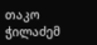თაკო ჭილაძემ